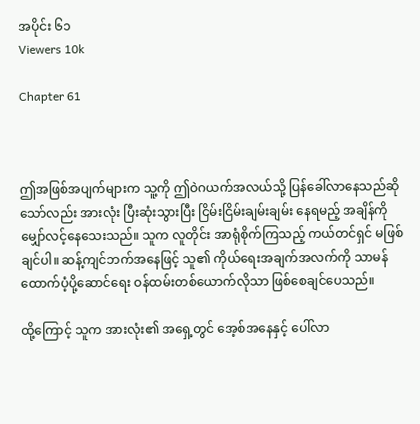အပိုင်း ၆၁
Viewers 10k

Chapter 61



ဤအဖြစ်အပျက်များက သူ့ကို ဤဝဲဂယက်အလယ်သို့ ပြန်ခေါ်လာနေသည်ဆိုသော်လည်း အားလုံး ပြီးဆုံးသွားပြီး ငြိမ်းငြိမ်းချမ်းချမ်း နေရမည့် အချိန်ကို မျှော်လင့်နေသေးသည်။ သူက လူတိုင်း အာရုံစိုက်ကြသည့် ကယ်တင်ရှင် မဖြစ်ချင်ပါ။ ဆန့်ကျင်ဘက်အနေဖြင့် သူ၏ ကိုယ်ရေးအချက်အလက်ကို သာမန်ထောက်ပံ့ပို့ဆောင်ရေး ဝန်ထမ်းတစ်ယောက်လိုသာ ဖြစ်စေချင်ပေသည်။

ထို့ကြောင့် သူက အားလုံး၏ အရှေ့တွင် အေ့စ်အနေနှင့် ပေါ်လာ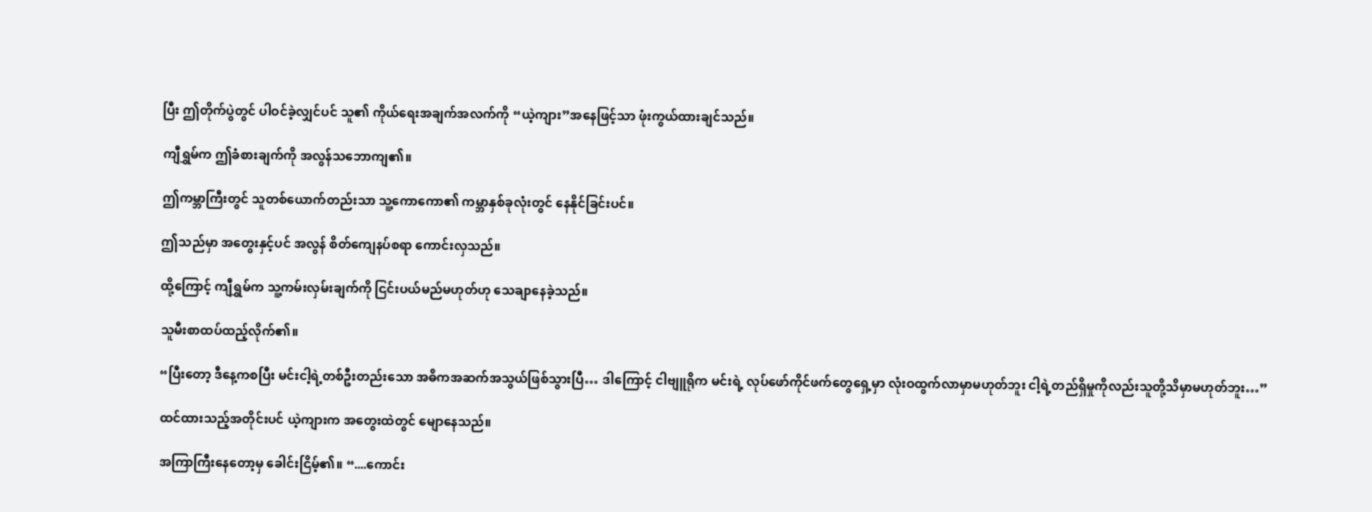ပြီး ဤတိုက်ပွဲတွင် ပါဝင်ခဲ့လျှင်ပင် သူ၏ ကိုယ်ရေးအချက်အလက်ကို “ယဲ့ကျား”အနေဖြင့်သာ ဖုံးကွယ်ထားချင်သည်။

ကျီရွှမ်က ဤခံစားချက်ကို အလွန်သဘောကျ၏။

ဤကမ္ဘာကြီးတွင် သူတစ်ယောက်တည်းသာ သူ့ကောကော၏ ကမ္ဘာနှစ်ခုလုံးတွင် နေနိုင်ခြင်းပင်။

ဤသည်မှာ အတွေးနှင့်ပင် အလွန် စိတ်ကျေနပ်စရာ ကောင်းလှသည်။

ထို့ကြောင့် ကျီရွှမ်က သူ့ကမ်းလှမ်းချက်ကို ငြင်းပယ်မည်မဟုတ်ဟု သေချာနေခဲ့သည်။

သူမီးစာထပ်ထည့်လိုက်၏။

“ပြီးတော့ ဒီနေ့ကစပြီး မင်းငါ့ရဲ့တစ်ဦးတည်းသော အဓိကအဆက်အသွယ်ဖြစ်သွားပြီ… ဒါကြောင့် ငါဗျူရိုက မင်းရဲ့ လုပ်ဖော်ကိုင်ဖက်တွေရှေ့မှာ လုံးဝထွက်လာမှာမဟုတ်ဘူး ငါ့ရဲ့တည်ရှိမှုကိုလည်းသူတို့သိမှာမဟုတ်ဘူး…”

ထင်ထားသည့်အတိုင်းပင် ယဲ့ကျားက အတွေးထဲတွင် မျောနေသည်။

အကြာကြီးနေတော့မှ ခေါင်းငြိမ့်၏။ “....ကောင်း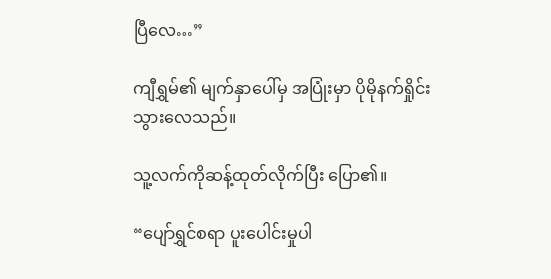ပြီလေ…”

ကျီရွှမ်၏ မျက်နှာပေါ်မှ အပြုံးမှာ ပိုမိုနက်ရှိုင်းသွားလေသည်။

သူ့လက်ကိုဆန့်ထုတ်လိုက်ပြီး ပြော၏။

“ပျော်ရွှင်စရာ ပူးပေါင်းမှုပါ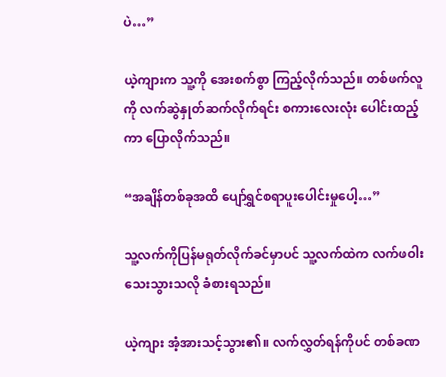ပဲ…”

ယဲ့ကျားက သူ့ကို အေးစက်စွာ ကြည့်လိုက်သည်။ တစ်ဖက်လူကို လက်ဆွဲနှုတ်ဆက်လိုက်ရင်း စကားလေးလုံး ပေါင်းထည့်ကာ ပြောလိုက်သည်။

“အချိန်တစ်ခုအထိ ပျော်ရွှင်စရာပူးပေါင်းမှုပေါ့…”

သူ့လက်ကိုပြန်မရုတ်လိုက်ခင်မှာပင် သူ့လက်ထဲက လက်ဖဝါး သေးသွားသလို ခံစားရသည်။

ယဲ့ကျား အံ့အားသင့်သွား၏။ လက်လွှတ်ရန်ကိုပင် တစ်ခဏ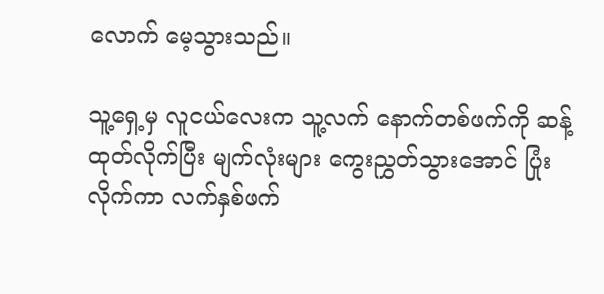လောက် မေ့သွားသည်။

သူ့ရှေ့မှ လူငယ်လေးက သူ့လက် နောက်တစ်ဖက်ကို ဆန့်ထုတ်လိုက်ပြီး မျက်လုံးများ ကွေးညွှတ်သွားအောင် ပြုံးလိုက်ကာ လက်နှစ်ဖက်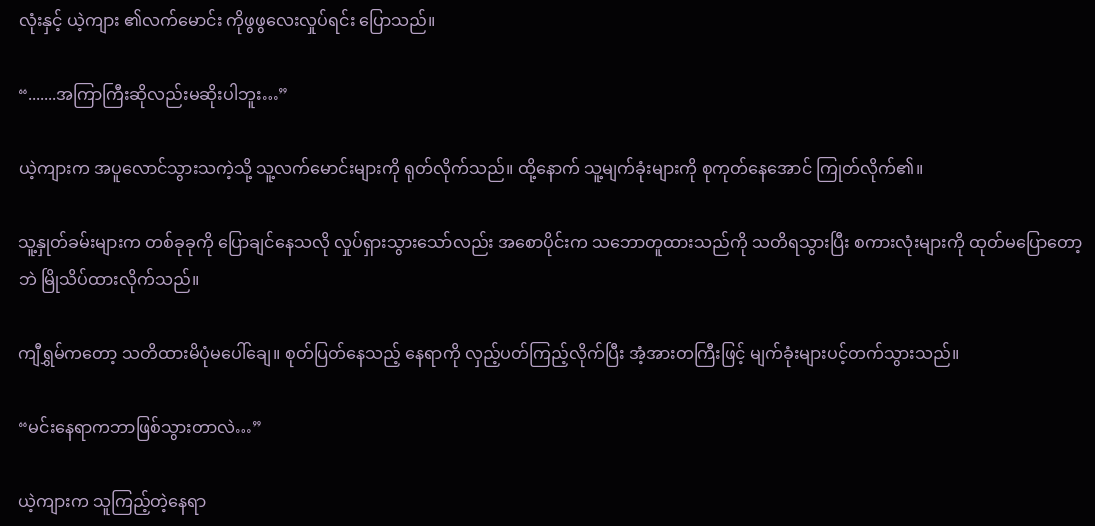လုံးနှင့် ယဲ့ကျား ၏လက်မောင်း ကိုဖွဖွလေးလှုပ်ရင်း ပြောသည်။

“.......အကြာကြီးဆိုလည်းမဆိုးပါဘူး…”

ယဲ့ကျားက အပူလောင်သွားသကဲ့သို့ သူ့လက်မောင်းများကို ရုတ်လိုက်သည်။ ထို့နောက် သူ့မျက်ခုံးများကို စုကုတ်နေအောင် ကြုတ်လိုက်၏။

သူ့နှုတ်ခမ်းများက တစ်ခုခုကို ပြောချင်နေသလို လှုပ်ရှားသွားသော်လည်း အစောပိုင်းက သဘောတူထားသည်ကို သတိရသွားပြီး စကားလုံးများကို ထုတ်မပြောတော့ဘဲ မြိုသိပ်ထားလိုက်သည်။

ကျီရွှမ်ကတော့ သတိထားမိပုံမပေါ်ချေ။ စုတ်ပြတ်နေသည့် နေရာကို လှည့်ပတ်ကြည့်လိုက်ပြီး အံ့အားတကြီးဖြင့် မျက်ခုံးများပင့်တက်သွားသည်။

“မင်းနေရာကဘာဖြစ်သွားတာလဲ…”

ယဲ့ကျားက သူကြည့်တဲ့နေရာ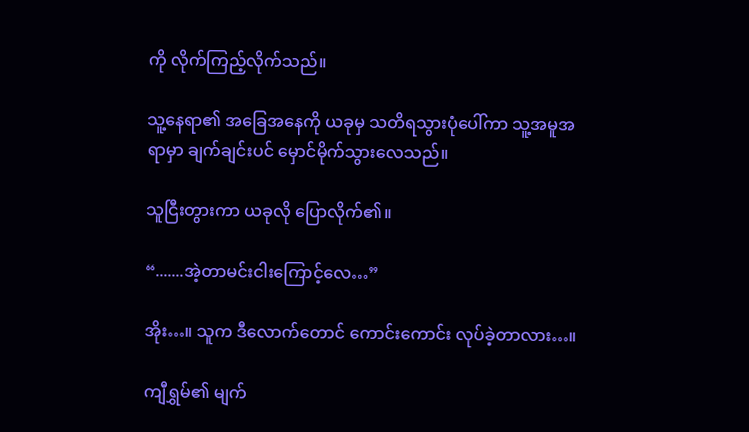ကို လိုက်ကြည့်လိုက်သည်။

သူ့နေရာ၏ အခြေအနေကို ယခုမှ သတိရသွားပုံပေါ်ကာ သူ့အမူအရာမှာ ချက်ချင်းပင် မှောင်မိုက်သွားလေသည်။

သူငြီးတွားကာ ယခုလို ပြောလိုက်၏။

“.......အဲ့တာမင်းငါးကြောင့်လေ…”

အိုး…။ သူက ဒီလောက်တောင် ကောင်းကောင်း လုပ်ခဲ့တာလား…။

ကျီရွှမ်၏ မျက်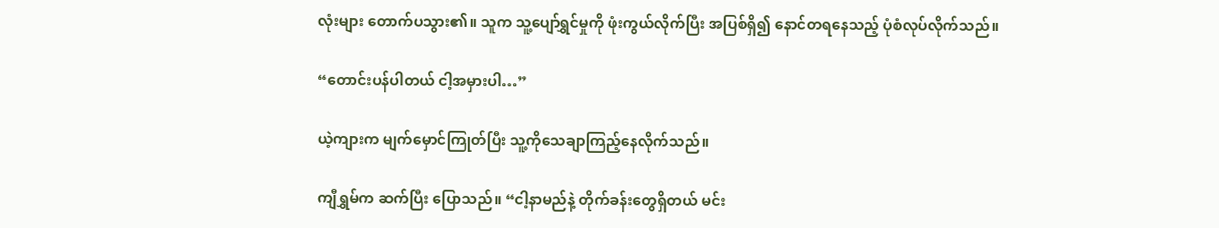လုံးများ တောက်ပသွား၏။ သူက သူ့ပျော်ရွှင်မှုကို ဖုံးကွယ်လိုက်ပြီး အပြစ်ရှိ၍ နောင်တရနေသည့် ပုံစံလုပ်လိုက်သည်။

“တောင်းပန်ပါတယ် ငါ့အမှားပါ…”

ယဲ့ကျားက မျက်မှောင်ကြုတ်ပြီး သူ့ကိုသေချာကြည့်နေလိုက်သည်။

ကျီရွှမ်က ဆက်ပြီး ပြောသည်။ “ငါ့နာမည်နဲ့ တိုက်ခန်းတွေရှိတယ် မင်း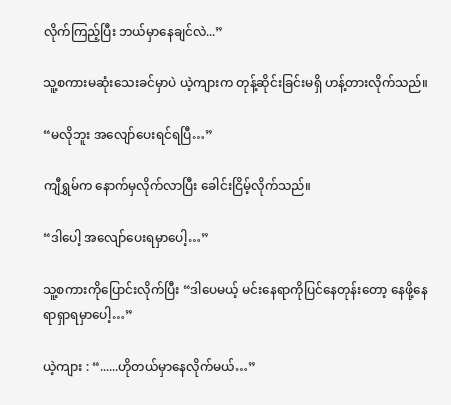လိုက်ကြည့်ပြီး ဘယ်မှာနေချင်လဲ...”

သူ့စကားမဆုံးသေးခင်မှာပဲ ယဲ့ကျားက တုန့်ဆိုင်းခြင်းမရှိ ဟန့်တားလိုက်သည်။

“မလိုဘူး အလျော်ပေးရင်ရပြီ…”

ကျီရွှမ်က နောက်မှလိုက်လာပြီး ခေါင်းငြိမ့်လိုက်သည်။

“ဒါပေါ့ အလျော်ပေးရမှာပေါ့…”

သူ့စကားကိုပြောင်းလိုက်ပြီး “ဒါပေမယ့် မင်းနေရာကိုပြင်နေတုန်းတော့ နေဖို့နေရာရှာရမှာပေါ့…”

ယဲ့ကျား : “......ဟိုတယ်မှာနေလိုက်မယ်…”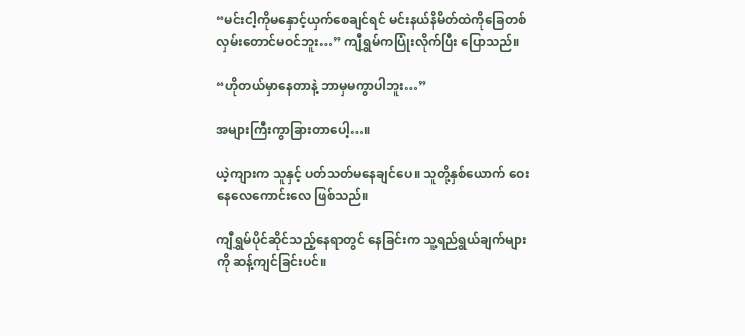“မင်းငါ့ကိုမနှောင့်ယှက်စေချင်ရင် မင်းနယ်နိမိတ်ထဲကိုခြေတစ်လှမ်းတောင်မဝင်ဘူး…” ကျီရွှမ်ကပြုံးလိုက်ပြီး ပြောသည်။

“ဟိုတယ်မှာနေတာနဲ့ ဘာမှမကွာပါဘူး…”

အများကြီးကွာခြားတာပေါ့…။

ယဲ့ကျားက သူနှင့် ပတ်သတ်မနေချင်ပေ။ သူတို့နှစ်ယောက် ဝေးနေလေကောင်းလေ ဖြစ်သည်။

ကျီရွှမ်ပိုင်ဆိုင်သည့်နေရာတွင် နေခြင်းက သူ့ရည်ရွယ်ချက်များကို ဆန့်ကျင်ခြင်းပင်။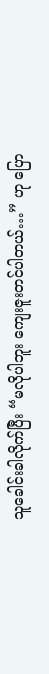သူခေါင်းခါလိုက်ပြီး “မလိုပါဘူး ကျေးဇူးတင်ပါတယ်…” ဟု ပြော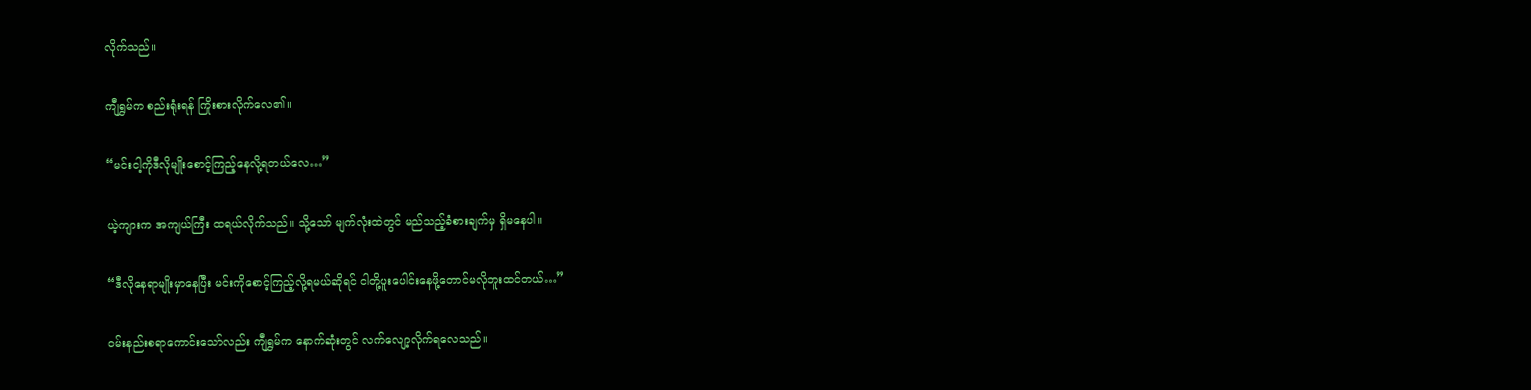လိုက်သည်။

ကျီရွှမ်က စည်းရုံးရန် ကြိုးစားလိုက်လေ၏။

“မင်းငါ့ကိုဒီလိုမျိုးစောင့်ကြည့်နေလို့ရတယ်လေ…”

ယဲ့ကျားက အကျယ်ကြီး ထရယ်လိုက်သည်။ သို့သော် မျက်လုံးထဲတွင် မည်သည့်ခံစားချက်မှ ရှိမနေပါ။

“ဒီလိုနေရာမျိုးမှာနေပြီး မင်းကိုစောင့်ကြည့်လို့ရမယ်ဆိုရင် ငါတို့ပူးပေါင်းနေဖို့တောင်မလိုဘူးထင်တယ်…”

ဝမ်းနည်းစရာကောင်းသော်လည်း ကျီရွှမ်က နောက်ဆုံးတွင် လက်လျော့လိုက်ရလေသည်။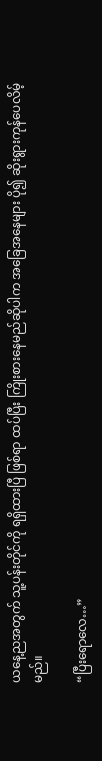ယနေ့ညအတွက် သူ့ပန်းတိုင်ကို ရရှိထားပြီ ဖြစ်ရာ ထပ်ပြီး ကြိုးစားနေမည်ဆိုပါက အခြေအနေများ ပို၍ ဆိုးရွားကုန်ပေလိမ့်မည်။

“ပြီးရောလေ…”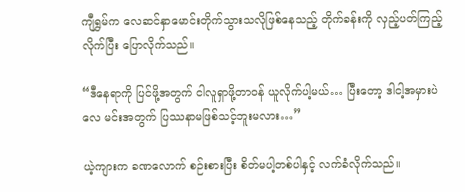ကျီရွှမ်က လေဆင်နှာမောင်းတိုက်သွားသလိုဖြစ်နေသည့် တိုက်ခန်းကို လှည့်ပတ်ကြည့်လိုက်ပြီး ပြောလိုက်သည်။

“ဒီနေရာကို ပြင်ဖို့အတွက် ငါလူရှာဖို့တာဝန် ယူလိုက်ပါ့မယ်… ပြီးတော့ ဒါငါ့အမှားပဲလေ မင်းအတွက် ပြဿနာမဖြစ်သင့်ဘူးမလား…”

ယဲ့ကျားက ခဏလောက် စဉ်းစားပြီး စိတ်မပါ့တစ်ပါနှင့် လက်ခံလိုက်သည်။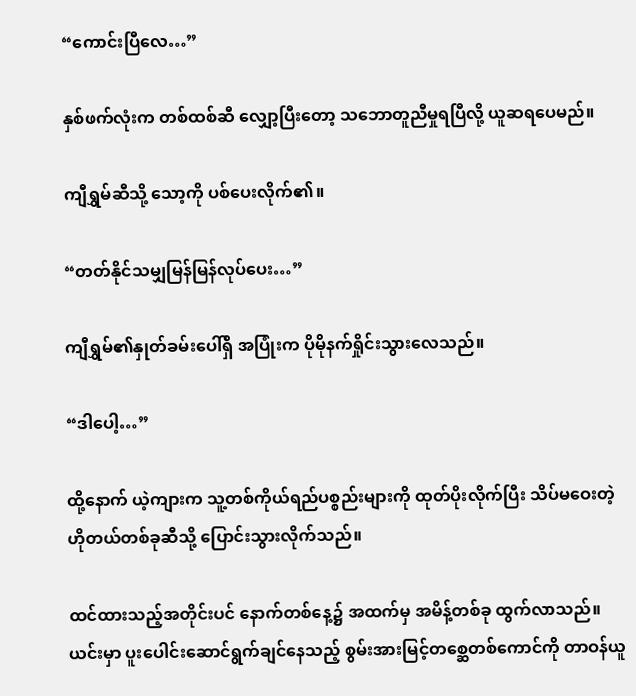“ကောင်းပြီလေ…”

နှစ်ဖက်လုံးက တစ်ထစ်ဆီ လျှော့ပြီးတော့ သဘောတူညီမှုရပြီလို့ ယူဆရပေမည်။

ကျီရွှမ်ဆီသို့ သော့ကို ပစ်ပေးလိုက်၏။

“တတ်နိုင်သမျှမြန်မြန်လုပ်ပေး…”

ကျီရွှမ်၏နှုတ်ခမ်းပေါ်ရှိ အပြုံးက ပိုမိုနက်ရှိုင်းသွားလေသည်။

“ဒါပေါ့…”

ထို့နောက် ယဲ့ကျားက သူ့တစ်ကိုယ်ရည်ပစ္စည်းများကို ထုတ်ပိုးလိုက်ပြီး သိပ်မဝေးတဲ့ ဟိုတယ်တစ်ခုဆီသို့ ပြောင်းသွားလိုက်သည်။

ထင်ထားသည့်အတိုင်းပင် နောက်တစ်နေ့၌ အထက်မှ အမိန့်တစ်ခု ထွက်လာသည်။ ယင်းမှာ ပူးပေါင်းဆောင်ရွက်ချင်နေသည့် စွမ်းအားမြင့်တစ္ဆေတစ်ကောင်ကို တာဝန်ယူ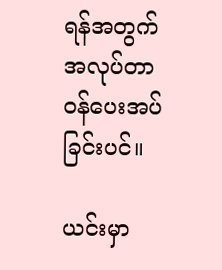ရန်အတွက် အလုပ်တာဝန်ပေးအပ်ခြင်းပင်။

ယင်းမှာ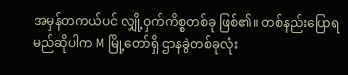အမှန်တကယ်ပင် လျှို့ဝှက်ကိစ္စတစ်ခု ဖြစ်၏။ တစ်နည်းပြောရမည်ဆိုပါက M မြို့တော်ရှိ ဌာနခွဲတစ်ခုလုံး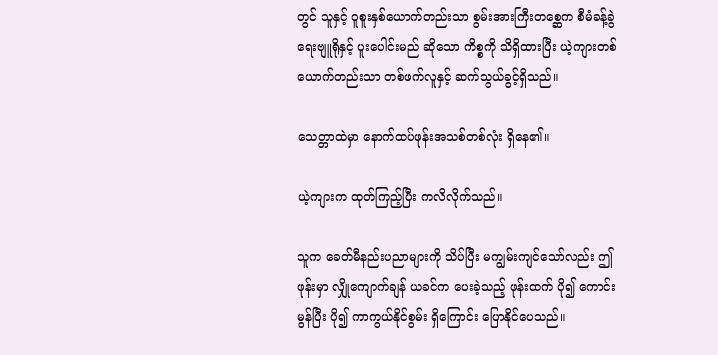တွင် သူနှင့် ဝူစူးနှစ်ယောက်တည်းသာ စွမ်းအားကြီးတစ္ဆေက စီမံခန့်ခွဲရေးဗျူရိုနှင့် ပူးပေါင်းမည် ဆိုသော ကိစ္စကို သိရှိထားပြီး ယဲ့ကျားတစ်ယောက်တည်းသာ တစ်ဖက်လူနှင့် ဆက်သွယ်ခွင့်ရှိသည်။

သေတ္တာထဲမှာ နောက်ထပ်ဖုန်းအသစ်တစ်လုံး ရှိနေ၏။

ယဲ့ကျားက ထုတ်ကြည့်ပြီး ကလိလိုက်သည်။

သူက ခေတ်မီနည်းပညာများကို သိပ်ပြီး မကျွမ်းကျင်သော်လည်း ဤဖုန်းမှာ လျှိုကျောက်ချန် ယခင်က ပေးခဲ့သည့် ဖုန်းထက် ပို၍ ကောင်းမွန်ပြီး ပို၍ ကာကွယ်နိုင်စွမ်း ရှိကြောင်း ပြောနိုင်ပေသည်။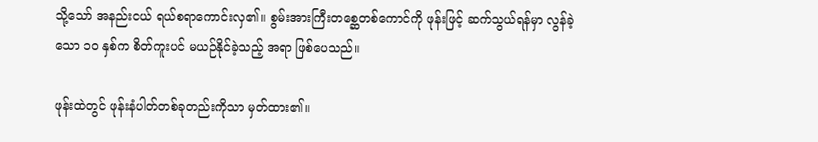သို့သော် အနည်းငယ် ရယ်စရာကောင်းလှ၏။ စွမ်းအားကြီးတစ္ဆေတစ်ကောင်ကို ဖုန်းဖြင့် ဆက်သွယ်ရန်မှာ လွန်ခဲ့သော ၁၀ နှစ်က စိတ်ကူးပင် မယဉ်နိုင်ခဲ့သည့် အရာ ဖြစ်ပေသည်။

ဖုန်းထဲတွင် ဖုန်းနံပါတ်တစ်ခုတည်းကိုသာ မှတ်ထား၏။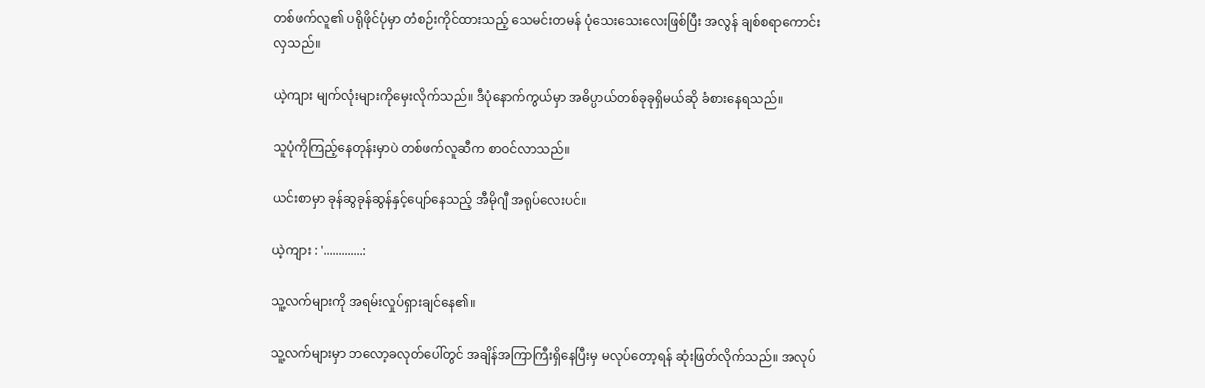တစ်ဖက်လူ၏ ပရိုဖိုင်ပုံမှာ တံစဉ်းကိုင်ထားသည့် သေမင်းတမန် ပုံသေးသေးလေးဖြစ်ပြီး အလွန် ချစ်စရာကောင်းလှသည်။

ယဲ့ကျား မျက်လုံးများကိုမှေးလိုက်သည်။ ဒီပုံနောက်ကွယ်မှာ အဓိပ္ပာယ်တစ်ခုခုရှိမယ်ဆို ခံစားနေရသည်။

သူပုံကိုကြည့်နေတုန်းမှာပဲ တစ်ဖက်လူဆီက စာဝင်လာသည်။

ယင်းစာမှာ ခုန်ဆွခုန်ဆွန်နှင့်ပျော်နေသည့် အီမိုဂျီ အရုပ်လေးပင်။

ယဲ့ကျား : '.............:

သူ့လက်များကို အရမ်းလှုပ်ရှားချင်နေ၏။

သူ့လက်များမှာ ဘလော့ခလုတ်ပေါ်တွင် အချိန်အကြာကြီးရှိနေပြီးမှ မလုပ်တော့ရန် ဆုံးဖြတ်လိုက်သည်။ အလုပ်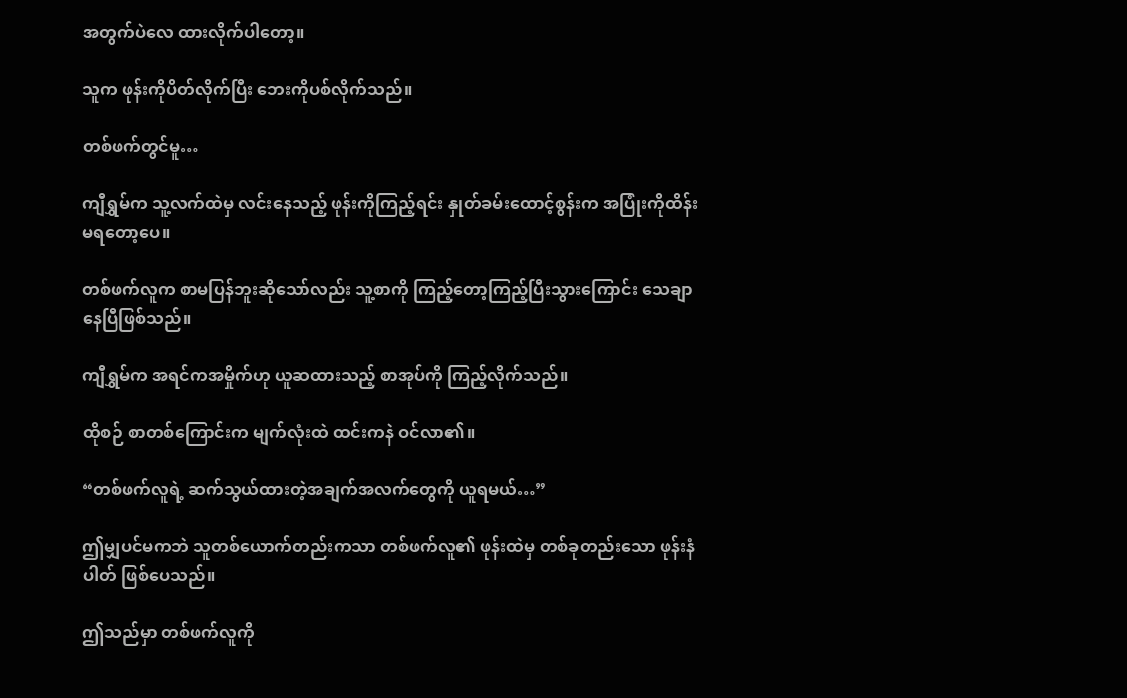အတွက်ပဲလေ ထားလိုက်ပါတော့။

သူက ဖုန်းကိုပိတ်လိုက်ပြီး ဘေးကိုပစ်လိုက်သည်။

တစ်ဖက်တွင်မူ…

ကျီရွှမ်က သူ့လက်ထဲမှ လင်းနေသည့် ဖုန်းကိုကြည့်ရင်း နှုတ်ခမ်းထောင့်စွန်းက အပြုံးကိုထိန်းမရတော့ပေ။

တစ်ဖက်လူက စာမပြန်ဘူးဆိုသော်လည်း သူ့စာကို ကြည့်တော့ကြည့်ပြီးသွားကြောင်း သေချာနေပြီဖြစ်သည်။

ကျီရွှမ်က အရင်ကအမှိုက်ဟု ယူဆထားသည့် စာအုပ်ကို ကြည့်လိုက်သည်။

ထိုစဉ် စာတစ်ကြောင်းက မျက်လုံးထဲ ထင်းကနဲ ဝင်လာ၏။

“တစ်ဖက်လူရဲ့ ဆက်သွယ်ထားတဲ့အချက်အလက်တွေကို ယူရမယ်…”

ဤမျှပင်မကဘဲ သူတစ်ယောက်တည်းကသာ တစ်ဖက်လူ၏ ဖုန်းထဲမှ တစ်ခုတည်းသော ဖုန်းနံပါတ် ဖြစ်ပေသည်။

ဤသည်မှာ တစ်ဖက်လူကို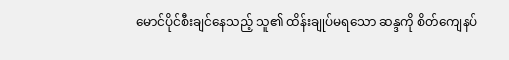မောင်ပိုင်စီးချင်နေသည့် သူ၏ ထိန်းချုပ်မရသော ဆန္ဒကို စိတ်ကျေနပ်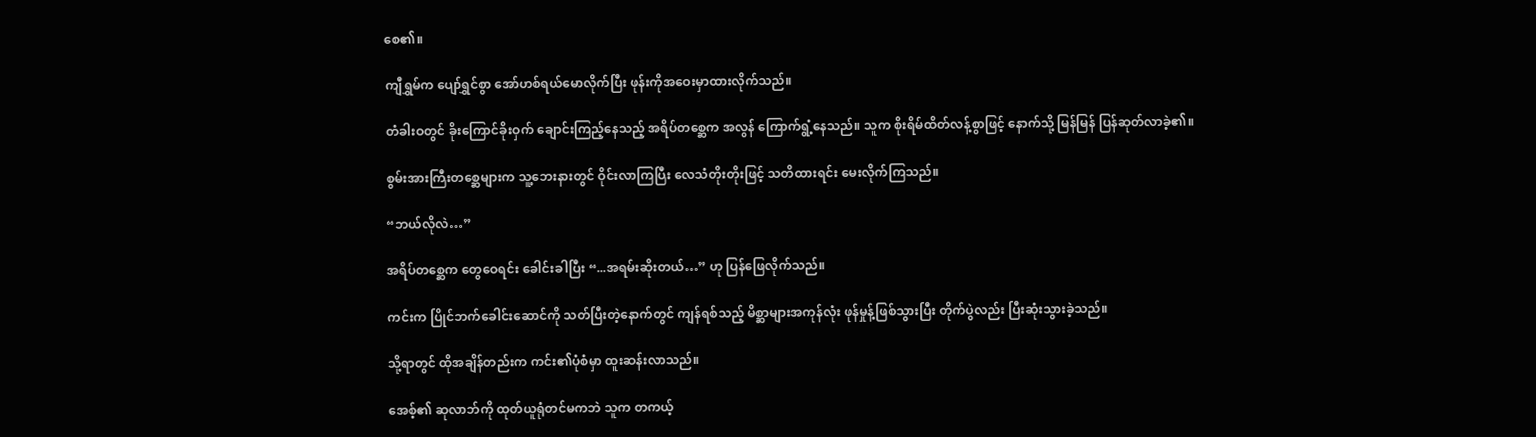စေ၏။

ကျီရွှမ်က ပျော်ရွှင်စွာ အော်ဟစ်ရယ်မောလိုက်ပြီး ဖုန်းကိုအဝေးမှာထားလိုက်သည်။

တံခါးဝတွင် ခိုးကြောင်ခိုးဝှက် ချောင်းကြည့်နေသည့် အရိပ်တစ္ဆေက အလွန် ကြောက်ရွံ့နေသည်။ သူက စိုးရိမ်ထိတ်လန့်စွာဖြင့် နောက်သို့ မြန်မြန် ပြန်ဆုတ်လာခဲ့၏။

စွမ်းအားကြီးတစ္ဆေများက သူ့ဘေးနားတွင် ဝိုင်းလာကြပြီး လေသံတိုးတိုးဖြင့် သတိထားရင်း မေးလိုက်ကြသည်။

“ဘယ်လိုလဲ…”

အရိပ်တစ္ဆေက တွေဝေရင်း ခေါင်းခါပြီး “...အရမ်းဆိုးတယ်…” ဟု ပြန်ဖြေလိုက်သည်။

ကင်းက ပြိုင်ဘက်ခေါင်းဆောင်ကို သတ်ပြီးတဲ့နောက်တွင် ကျန်ရစ်သည့် မိစ္ဆာများအကုန်လုံး ဖုန်မှုန့်ဖြစ်သွားပြီး တိုက်ပွဲလည်း ပြီးဆုံးသွားခဲ့သည်။

သို့ရာတွင် ထိုအချိန်တည်းက ကင်း၏ပုံစံမှာ ထူးဆန်းလာသည်။

အေစ့်၏ ဆုလာဘ်ကို ထုတ်ယူရုံတင်မကဘဲ သူက တကယ့်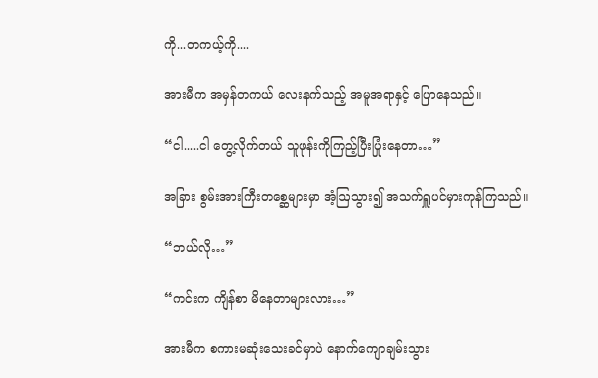ကို...တကယ့်ကို....

အားမီက အမှန်တကယ် လေးနက်သည့် အမူအရာနှင့် ပြောနေသည်။

“ငါ.....ငါ တွေ့လိုက်တယ် သူဖုန်းကိုကြည့်ပြီးပြုံးနေတာ…”

အခြား စွမ်းအားကြီးတစ္ဆေများမှာ အံ့ဩသွား၍ အသက်ရှူပင်မှားကုန်ကြသည်။

“ဘယ်လို…”

“ကင်းက ကျိန်စာ မိနေတာများလား…”

အားမီက စကားမဆုံးသေးခင်မှာပဲ နောက်ကျောချမ်းသွား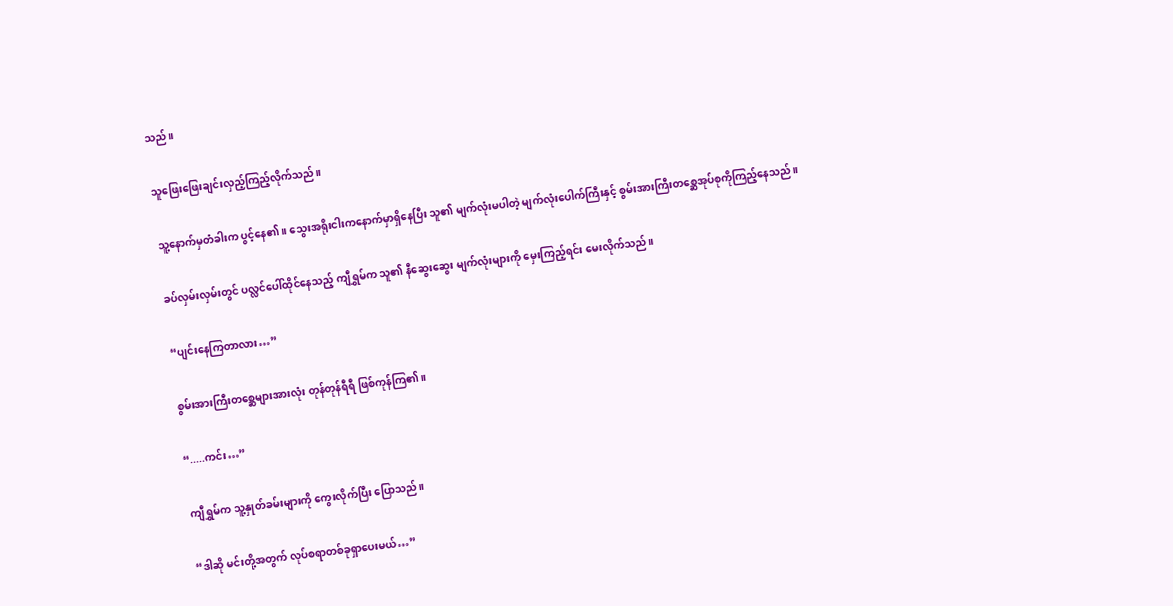သည်။

သူဖြေးဖြေးချင်းလှည့်ကြည့်လိုက်သည်။

သူ့နောက်မှတံခါးက ပွင့်နေ၏။ သွေးအရိုးငါးကနောက်မှာရှိနေပြီး သူ၏ မျက်လုံးမပါတဲ့ မျက်လုံးပေါက်ကြီးနှင့် စွမ်းအားကြီးတစ္ဆေအုပ်စုကိုကြည့်နေသည်။

ခပ်လှမ်းလှမ်းတွင် ပလ္လင်ပေါ်ထိုင်နေသည့် ကျီရွှမ်က သူ၏ နီဆွေးဆွေး မျက်လုံးများကို မှေးကြည့်ရင်း မေးလိုက်သည်။

“ပျင်းနေကြတာလား…”

စွမ်းအားကြီးတစ္ဆေများအားလုံး တုန်တုန်ရီရီ ဖြစ်ကုန်ကြ၏။

“.....ကင်း…”

ကျီရွှမ်က သူ့နှုတ်ခမ်းများကို ကွေးလိုက်ပြီး ပြောသည်။

“ဒါဆို မင်းတို့အတွက် လုပ်စရာတစ်ခုရှာပေးမယ်…”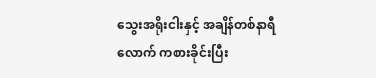သွေးအရိုးငါးနှင့် အချိန်တစ်နာရီလောက် ကစားခိုင်းပြီး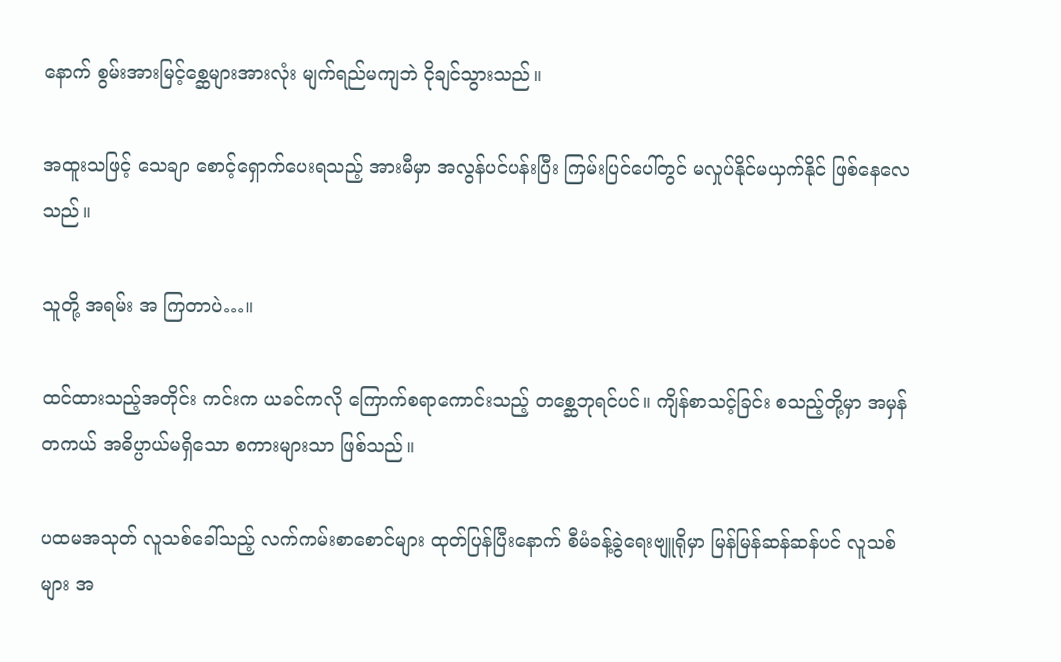နောက် စွမ်းအားမြင့်စ္ဆေများအားလုံး မျက်ရည်မကျဘဲ ငိုချင်သွားသည်။

အထူးသဖြင့် သေချာ စောင့်ရှောက်ပေးရသည့် အားမီမှာ အလွန်ပင်ပန်းပြီး ကြမ်းပြင်ပေါ်တွင် မလှုပ်နိုင်မယှက်နိုင် ဖြစ်နေလေသည်။

သူတို့ အရမ်း အ ကြတာပဲ…။

ထင်ထားသည့်အတိုင်း ကင်းက ယခင်ကလို ကြောက်စရာကောင်းသည့် တစ္ဆေဘုရင်ပင်။ ကျိန်စာသင့်ခြင်း စသည့်တို့မှာ အမှန်တကယ် အဓိပ္ပာယ်မရှိ‌သော စကားများသာ ဖြစ်သည်။

ပထမအသုတ် လူသစ်ခေါ်သည့် လက်ကမ်းစာစောင်များ ထုတ်ပြန်ပြီးနောက် စီမံခန့်ခွဲရေးဗျူရိုမှာ မြန်မြန်ဆန်ဆန်ပင် လူသစ်များ အ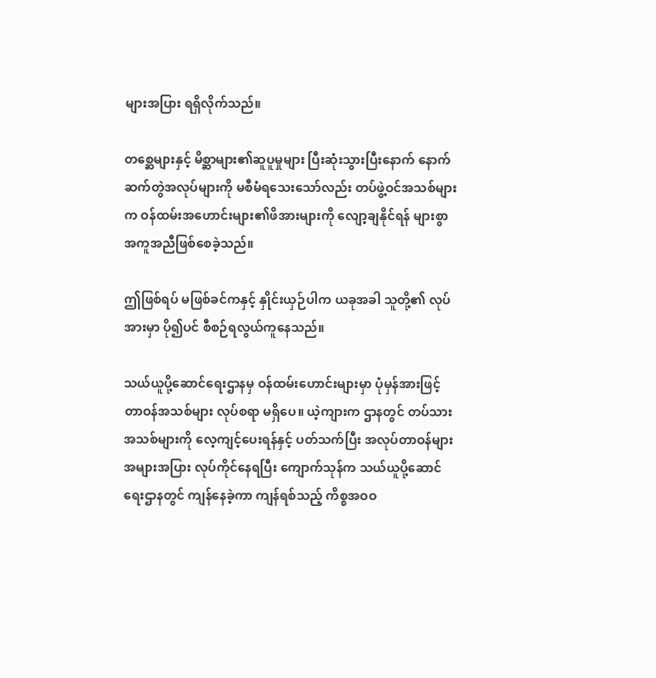များအပြား ရရှိလိုက်သည်။

တစ္ဆေများနှင့် မိစ္ဆာများ၏ဆူပူမှုများ ပြီးဆုံးသွားပြီးနောက် နောက်ဆက်တွဲအလုပ်များကို မစီမံရသေးသော်လည်း တပ်ဖွဲ့ဝင်အသစ်များက ဝန်ထမ်းအဟောင်းများ၏ဖိအားများကို လျော့ချနိုင်ရန် များစွာ အကူအညီဖြစ်စေခဲ့သည်။

ဤဖြစ်ရပ် မဖြစ်ခင်ကနှင့် နှိုင်းယှဉ်ပါက ယခုအခါ သူတို့၏ လုပ်အားမှာ ပို၍ပင် စီစဉ်ရလွယ်ကူနေသည်။

သယ်ယူပို့ဆောင်ရေးဌာနမှ ဝန်ထမ်းဟောင်းများမှာ ပုံမှန်အားဖြင့် တာဝန်အသစ်များ လုပ်စရာ မရှိပေ။ ယဲ့ကျားက ဌာနတွင် တပ်သားအသစ်များကို လေ့ကျင့်ပေးရန်နှင့် ပတ်သက်ပြီး အလုပ်တာဝန်များ အများအပြား လုပ်ကိုင်နေရပြီး ကျောက်သုန်က သယ်ယူပို့ဆောင်ရေးဌာနတွင် ကျန်နေခဲ့ကာ ကျန်ရစ်သည့် ကိစ္စအဝဝ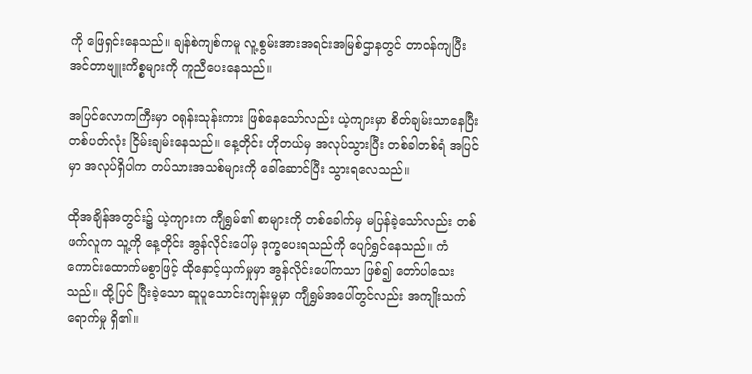ကို ဖြေရှင်းနေသည်။ ချန်စဲကျစ်ကမူ လူ့စွမ်းအားအရင်းအမြစ်ဌာနတွင် တာဝန်ကျပြီး အင်တာဗျူးကိစ္စများကို ကူညီပေးနေသည်။

အပြင်လောကကြီးမှာ ဝရုန်းသုန်းကား ဖြစ်နေသော်လည်း ယဲ့ကျားမှာ စိတ်ချမ်းသာနေပြီး တစ်ပတ်လုံး ငြိမ်းချမ်းနေသည်။ နေ့တိုင်း ဟိုတယ်မှ အလုပ်သွားပြီး တစ်ခါတစ်ရံ အပြင်မှာ အလုပ်ရှိပါက တပ်သားအသစ်များကို ခေါ်ဆောင်ပြီး သွားရလေသည်။

ထိုအချိန်အတွင်း၌ ယဲ့ကျားက ကျီရွှမ်၏ စာများကို တစ်ခေါက်မှ မပြန်ခဲ့သော်လည်း တစ်ဖက်လူက သူ့ကို နေ့တိုင်း အွန်လိုင်းပေါ်မှ ဒုက္ခပေးရသည်ကို ပျော်ရွှင်နေသည်။ ကံကောင်းထောက်မစွာဖြင့် ထိုနှောင့်ယှက်မှုမှာ အွန်လိုင်းပေါ်ကသာ ဖြစ်၍ တော်ပါသေးသည်။ ထို့ပြင် ပြီးခဲ့သော ဆူပူသောင်းကျန်းမှုမှာ ကျီရွှမ်အပေါ်တွင်လည်း အကျိုးသက်ရောက်မှု ရှိ၏။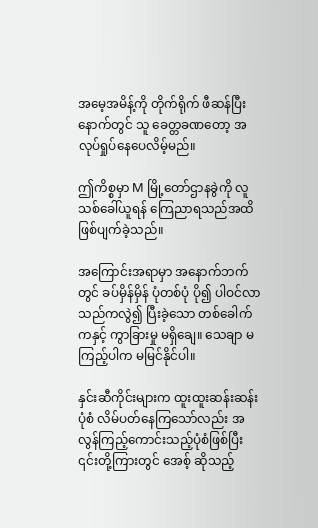အမေ့အမိန့်ကို တိုက်ရိုက် ဖီဆန်ပြီးနောက်တွင် သူ ခေတ္တခဏတော့ အလုပ်ရှုပ်နေပေလိမ့်မည်။

ဤကိစ္စမှာ M မြို့တော်ဌာနခွဲကို လူသစ်ခေါ်ယူရန် ကြေညာရသည်အထိ ဖြစ်ပျက်ခဲ့သည်။

အကြောင်းအရာမှာ အနောက်ဘက်တွင် ခပ်မှိန်မှိန် ပုံတစ်ပုံ ပို၍ ပါဝင်လာသည်ကလွဲ၍ ပြီးခဲ့သော တစ်ခေါက်ကနှင့် ကွာခြားမှု မရှိချေ။ သေချာ မကြည့်ပါက မမြင်နိုင်ပါ။

နှင်းဆီကိုင်းများက ထူးထူးဆန်းဆန်းပုံစံ လိမ်ပတ်နေကြသော်လည်း အလွန်ကြည့်ကောင်းသည့်ပုံစံဖြစ်ပြီး ၎င်းတို့ကြားတွင် အေစ့် ဆိုသည့်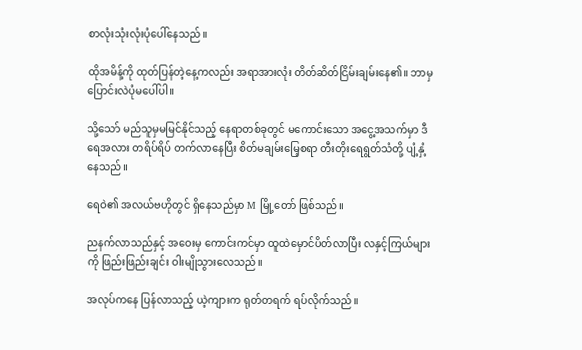စာလုံးသုံးလုံးပုံပေါ်နေသည်။

ထိုအမိန့်ကို ထုတ်ပြန်တဲ့နေ့ကလည်း အရာအားလုံး တိတ်ဆိတ်ငြိမ်းချမ်းနေ၏။ ဘာမှပြောင်းလဲပုံမပေါ်ပါ။

သို့သော် မည်သူမှမမြင်နိုင်သည့် နေရာတစ်ခုတွင် မကောင်းသော အငွေ့အသက်မှာ ဒီရေအလား တရိပ်ရိပ် တက်လာနေပြီး စိတ်မချမ်းမြေ့စရာ တီးတိုးရေရွတ်သံတို့ ပျံ့နှံ့နေသည်။

ရေဝဲ၏ အလယ်ဗဟိုတွင် ရှိနေသည်မှာ M မြို့တော် ဖြစ်သည်။

ညနက်လာသည်နှင့် အဝေးမှ ကောင်းကင်မှာ ထူထဲမှောင်ပိတ်လာပြီး လနှင့်ကြယ်များကို ဖြည်းဖြည်းချင်း ဝါးမျိုသွားလေသည်။

အလုပ်ကနေ ပြန်လာသည့် ယဲ့ကျားက ရုတ်တရက် ရပ်လိုက်သည်။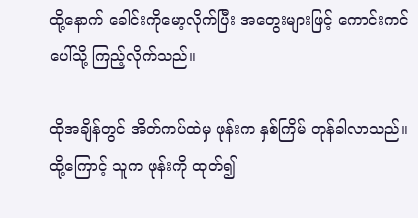ထို့နောက် ခေါင်းကိုမော့လိုက်ပြီး အတွေးများဖြင့် ကောင်းကင်ပေါ်သို့ ကြည့်လိုက်သည်။

ထိုအချိန်တွင် အိတ်ကပ်ထဲမှ ဖုန်းက နှစ်ကြိမ် တုန်ခါလာသည်။ ထို့ကြောင့် သူက ဖုန်းကို ထုတ်၍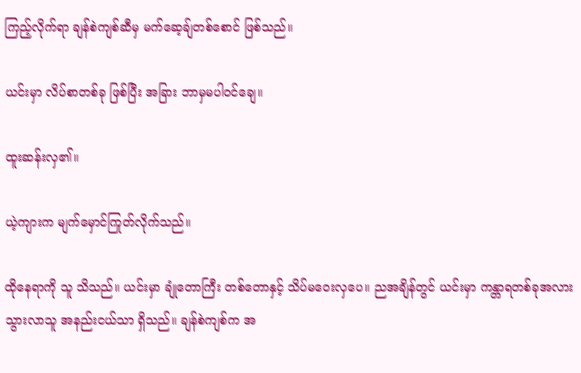ကြည့်လိုက်ရာ ချန်စဲကျစ်ဆီမှ မက်ဆေ့ချ်တစ်စောင် ဖြစ်သည်။

ယင်းမှာ လိပ်စာတစ်ခု ဖြစ်ပြီး အခြား ဘာမှမပါဝင်ချေ။

ထူးဆန်းလှ၏။

ယဲ့ကျားက မျက်မှောင်ကြုတ်လိုက်သည်။

ထိုနေရာကို သူ သိသည်။ ယင်းမှာ ချုံတောကြီး တစ်တောနှင့် သိပ်မဝေးလှပေ။ ညအချိန်တွင် ယင်းမှာ ကန္တာရတစ်ခုအလား သွားလာသူ အနည်းငယ်သာ ရှိသည်။ ချန်စဲကျစ်က အ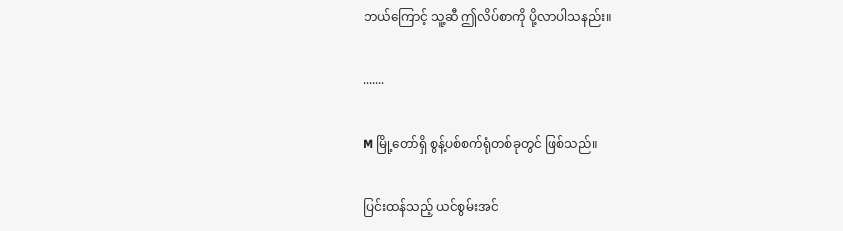ဘယ်ကြောင့် သူ့ဆီ ဤလိပ်စာကို ပို့လာပါသနည်း။

.......

M မြို့တော်ရှိ စွန့်ပစ်စက်ရုံတစ်ခုတွင် ဖြစ်သည်။

ပြင်းထန်သည့် ယင်စွမ်းအင်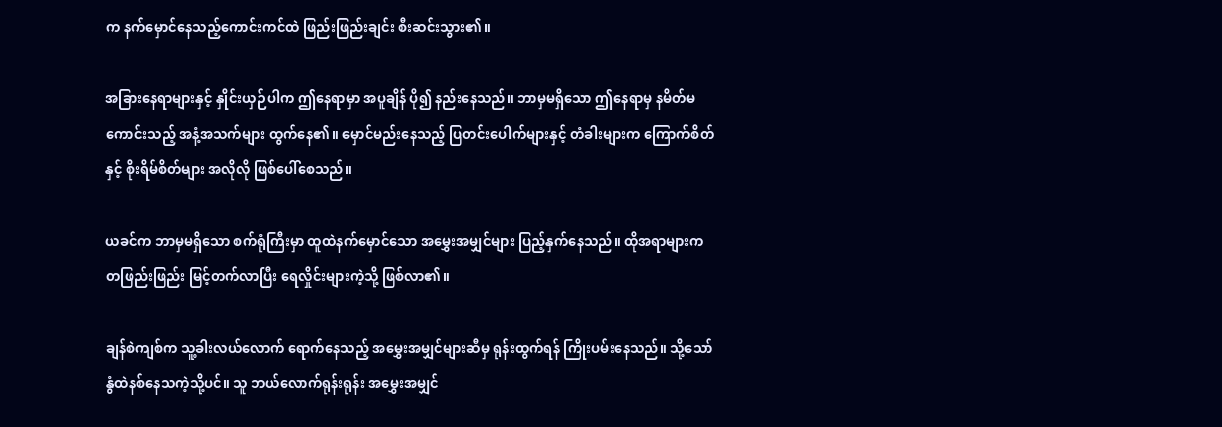က နက်မှောင်နေသည့်ကောင်းကင်ထဲ ဖြည်းဖြည်းချင်း စီးဆင်းသွား၏။

အခြားနေရာများနှင့် နှိုင်းယှဉ်ပါက ဤနေရာမှာ အပူချိန် ပို၍ နည်းနေသည်။ ဘာမှမရှိသော ဤနေရာမှ နမိတ်မကောင်းသည့် အနံ့အသက်များ ထွက်နေ၏။ မှောင်မည်းနေသည့် ပြတင်းပေါက်များနှင့် တံခါးများက ကြောက်စိတ်နှင့် စိုးရိမ်စိတ်များ အလိုလို ဖြစ်ပေါ်စေသည်။

ယခင်က ဘာမှမရှိသော စက်ရုံကြီးမှာ ထူထဲနက်မှောင်သော အမွှေးအမျှင်များ ပြည့်နှက်နေသည်။ ထိုအရာများက တဖြည်းဖြည်း မြင့်တက်လာပြီး ရေလှိုင်းများကဲ့သို့ ဖြစ်လာ၏။

ချန်စဲကျစ်က သူ့ခါးလယ်လောက် ရောက်နေသည့် အမွှေးအမျှင်များဆီမှ ရုန်းထွက်ရန် ကြိုးပမ်းနေသည်။ သို့သော် နွံထဲနစ်နေသကဲ့သို့ပင်။ သူ ဘယ်လောက်ရုန်းရုန်း အမွှေးအမျှင်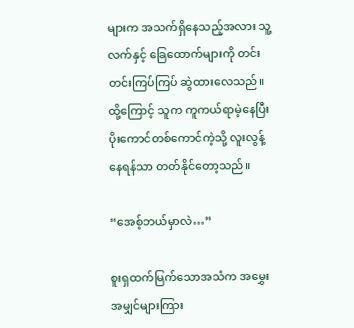များက အသက်ရှိနေသည့်အလား သူ့လက်နှင့် ခြေထောက်များကို တင်းတင်းကြပ်ကြပ် ဆွဲထားလေသည်။ ထို့ကြောင့် သူက ကူကယ်ရာမဲ့နေပြီး ပိုးကောင်တစ်ကောင်ကဲ့သို့ လူးလွန့်နေရန်သာ တတ်နိုင်တော့သည်။

“အေစ့်ဘယ်မှာလဲ…”

စူးရှထက်မြက်သောအသံက အမွှေးအမျှင်များကြား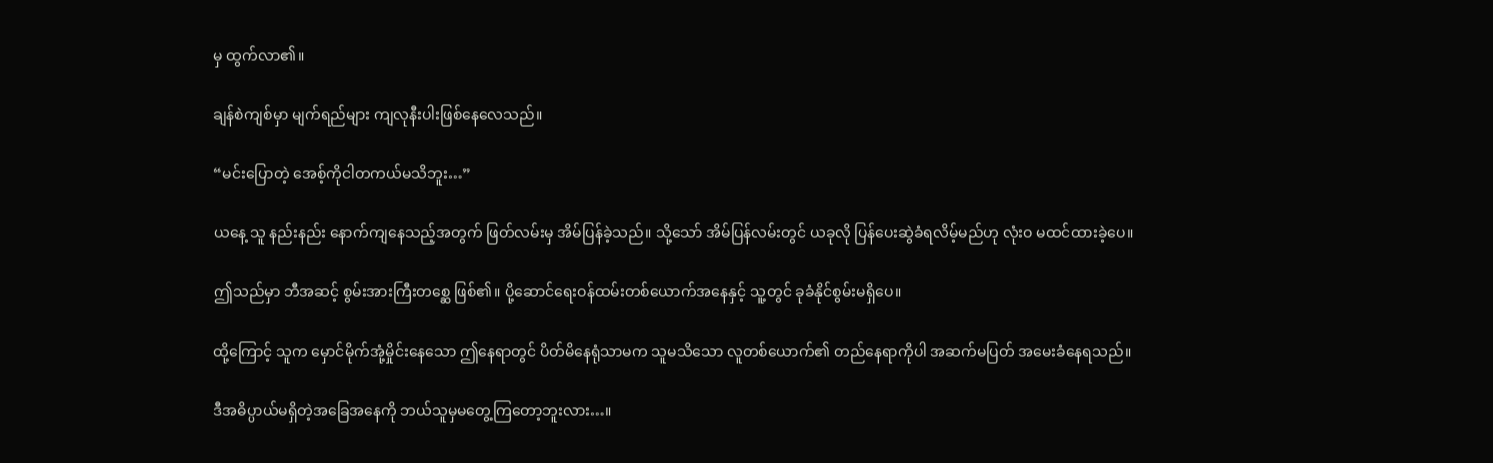မှ ထွက်လာ၏။

ချန်စဲကျစ်မှာ မျက်ရည်များ ကျလုနီးပါးဖြစ်နေလေသည်။

“မင်းပြောတဲ့ အေစ့်ကိုငါတကယ်မသိဘူး…”

ယနေ့ သူ နည်းနည်း နောက်ကျနေသည့်အတွက် ဖြတ်လမ်းမှ အိမ်ပြန်ခဲ့သည်။ သို့သော် အိမ်ပြန်လမ်းတွင် ယခုလို ပြန်ပေးဆွဲခံရလိမ့်မည်ဟု လုံးဝ မထင်ထားခဲ့ပေ။

ဤသည်မှာ ဘီအဆင့် စွမ်းအားကြီးတစ္ဆေ ဖြစ်၏။ ပို့ဆောင်ရေးဝန်ထမ်းတစ်ယောက်အနေနှင့် သူ့တွင် ခုခံနိုင်စွမ်းမရှိပေ။

ထို့ကြောင့် သူက မှောင်မိုက်အုံ့မှိုင်းနေသော ဤနေရာတွင် ပိတ်မိနေရုံသာမက သူမသိသော လူတစ်ယောက်၏ တည်နေရာကိုပါ အဆက်မပြတ် အမေးခံနေရသည်။

ဒီအဓိပ္ပာယ်မရှိတဲ့အခြေအနေကို ဘယ်သူမှမတွေ့ကြတော့ဘူးလား…။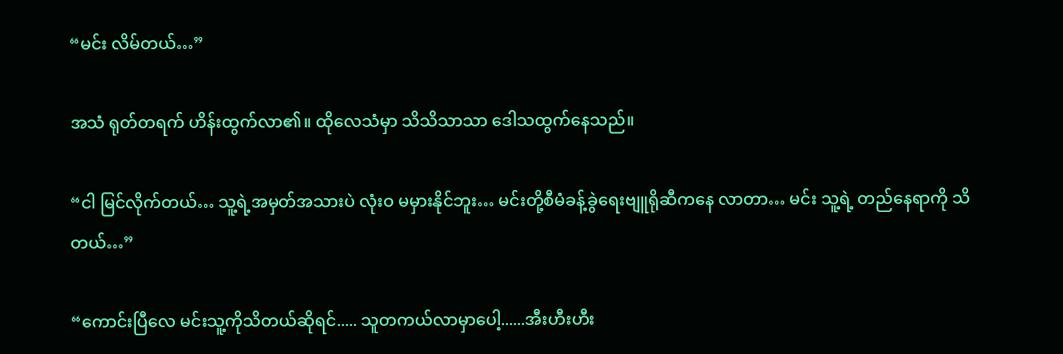“မင်း လိမ်တယ်…”

အသံ ရုတ်တရက် ဟိန်းထွက်လာ၏။ ထိုလေသံမှာ သိသိသာသာ ဒေါသထွက်နေသည်။

“ငါ မြင်လိုက်တယ်… သူ့ရဲ့အမှတ်အသားပဲ လုံးဝ မမှားနိုင်ဘူး… မင်းတို့စီမံခန့်ခွဲရေးဗျူရိုဆီကနေ လာတာ… မင်း သူ့ရဲ့ တည်နေရာကို သိတယ်…”

“ကောင်းပြီလေ မင်းသူ့ကိုသိတယ်ဆိုရင်..... သူတကယ်လာမှာပေါ့......အီးဟီးဟီး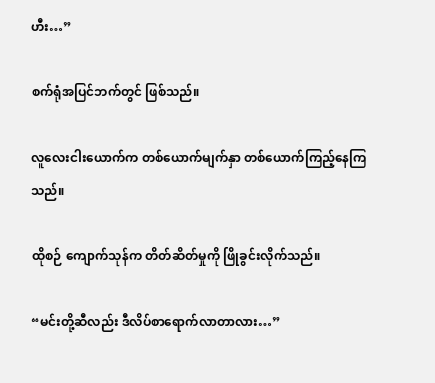ဟီး…”

စက်ရုံအပြင်ဘက်တွင် ဖြစ်သည်။

လူလေးငါးယောက်က တစ်ယောက်မျက်နှာ တစ်ယောက်ကြည့်နေကြသည်။

ထိုစဉ် ကျောက်သုန်က တိတ်ဆိတ်မှုကို ဖြိုခွင်းလိုက်သည်။

“မင်းတို့ဆီလည်း ဒီလိပ်စာရောက်လာတာလား…”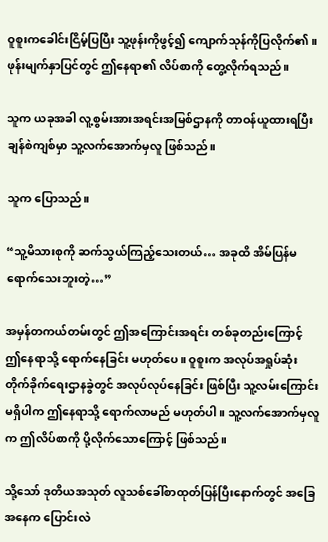ဝူစူးကခေါင်းငြိမ့်ပြပြီး သူ့ဖုန်းကိုဖွင့်၍ ကျောက်သုန်ကိုပြလိုက်၏။ ဖုန်းမျက်နှာပြင်တွင် ဤနေရာ၏ လိပ်စာကို တွေ့လိုက်ရသည်။

သူက ယခုအခါ လူ့စွမ်းအားအရင်းအမြစ်ဌာနကို တာဝန်ယူထားရပြီး ချန်စဲကျစ်မှာ သူ့လက်အောက်မှလူ ဖြစ်သည်။

သူက ပြောသည်။

“သူ့မိသားစုကို ဆက်သွယ်ကြည့်သေးတယ်… အခုထိ အိမ်ပြန်မရောက်သေးဘူးတဲ့…”

အမှန်တကယ်တမ်းတွင် ဤအကြောင်းအရင်း တစ်ခုတည်းကြောင့် ဤနေရာသို့ ရောက်နေခြင်း မဟုတ်ပေ။ ဝူစူးက အလုပ်အရှုပ်ဆုံး တိုက်ခိုက်ရေးဌာနခွဲတွင် အလုပ်လုပ်နေခြင်း ဖြစ်ပြီး သူ့လမ်းကြောင်း မရှိပါက ဤနေရာသို့ ရောက်လာမည် မဟုတ်ပါ။ သူ့လက်အောက်မှလူက ဤလိပ်စာကို ပို့လိုက်သောကြောင့် ဖြစ်သည်။

သို့သော် ဒုတိယအသုတ် လူသစ်ခေါ်စာထုတ်ပြန်ပြီးနောက်တွင် အခြေအနေက ပြောင်းလဲ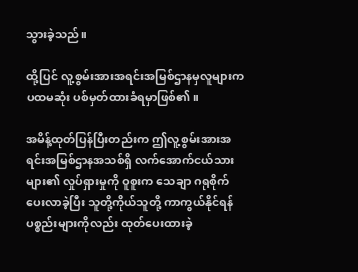သွားခဲ့သည်။

ထို့ပြင် လူ့စွမ်းအားအရင်းအမြစ်ဌာနမှလူများက ပထမဆုံး ပစ်မှတ်ထားခံရမှာဖြစ်၏။

အမိန့်ထုတ်ပြန်ပြီးတည်းက ဤလူ့စွမ်းအားအရင်းအမြစ်ဌာနအသစ်ရှိ လက်အောက်ငယ်သားများ၏ လှုပ်ရှားမှုကို ဝူစူးက သေချာ ဂရုစိုက်ပေးလာခဲ့ပြီး သူတို့ကိုယ်သူတို့ ကာကွယ်နိုင်ရန် ပစ္စည်းများကိုလည်း ထုတ်ပေးထားခဲ့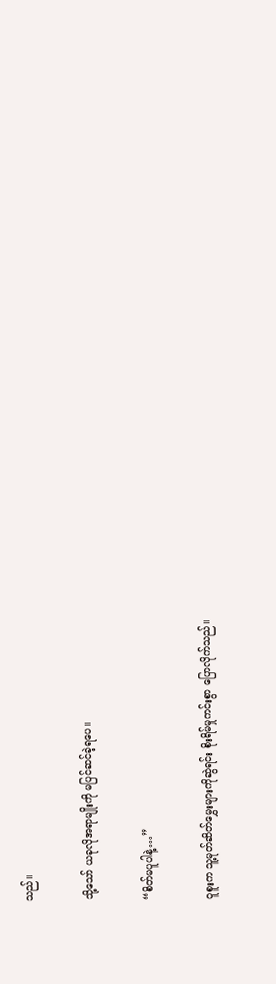သည်။

သို့သော် ယခုလိုအရာမျိုးကို မပြင်ဆင်ခဲ့ရပေ။

“စိတ်မပူပါနဲ့…”

ဝူစူးက သူ့မုတ်ဆိတ်မွှေးများကိုဆွဲရင်း စိုးရိမ်မှုကင်းစွာ ပြောလိုက်သည်။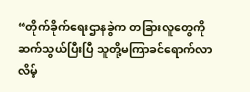“တိုက်ခိုက်ရေးဌာနခွဲက တခြားလူတွေကို ဆက်သွယ်ပြီးပြီ သူတို့မကြာခင်ရောက်လာလိမ့်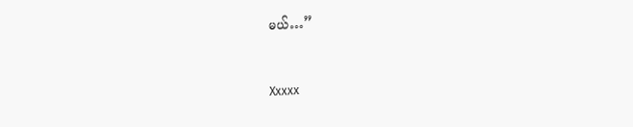မယ်…”


Xxxxx